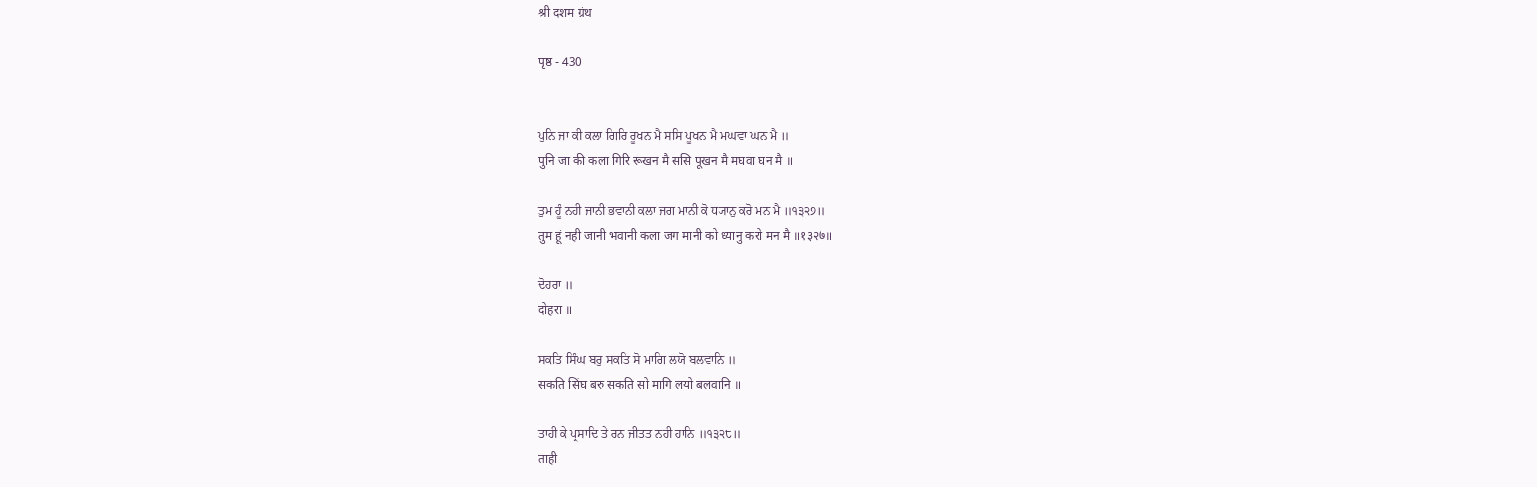श्री दशम ग्रंथ

पृष्ठ - 430


ਪੁਨਿ ਜਾ ਕੀ ਕਲਾ ਗਿਰਿ ਰੂਖਨ ਮੈ ਸਸਿ ਪੂਖਨ ਮੈ ਮਘਵਾ ਘਨ ਮੈ ॥
पुनि जा की कला गिरि रूखन मै ससि पूखन मै मघवा घन मै ॥

ਤੁਮ ਹੂੰ ਨਹੀ ਜਾਨੀ ਭਵਾਨੀ ਕਲਾ ਜਗ ਮਾਨੀ ਕੋ ਧ੍ਯਾਨੁ ਕਰੋ ਮਨ ਮੈ ॥੧੩੨੭॥
तुम हूं नही जानी भवानी कला जग मानी को ध्यानु करो मन मै ॥१३२७॥

ਦੋਹਰਾ ॥
दोहरा ॥

ਸਕਤਿ ਸਿੰਘ ਬਰੁ ਸਕਤਿ ਸੋ ਮਾਗਿ ਲਯੋ ਬਲਵਾਨਿ ॥
सकति सिंघ बरु सकति सो मागि लयो बलवानि ॥

ਤਾਹੀ ਕੇ ਪ੍ਰਸਾਦਿ ਤੇ ਰਨ ਜੀਤਤ ਨਹੀ ਹਾਨਿ ॥੧੩੨੮॥
ताही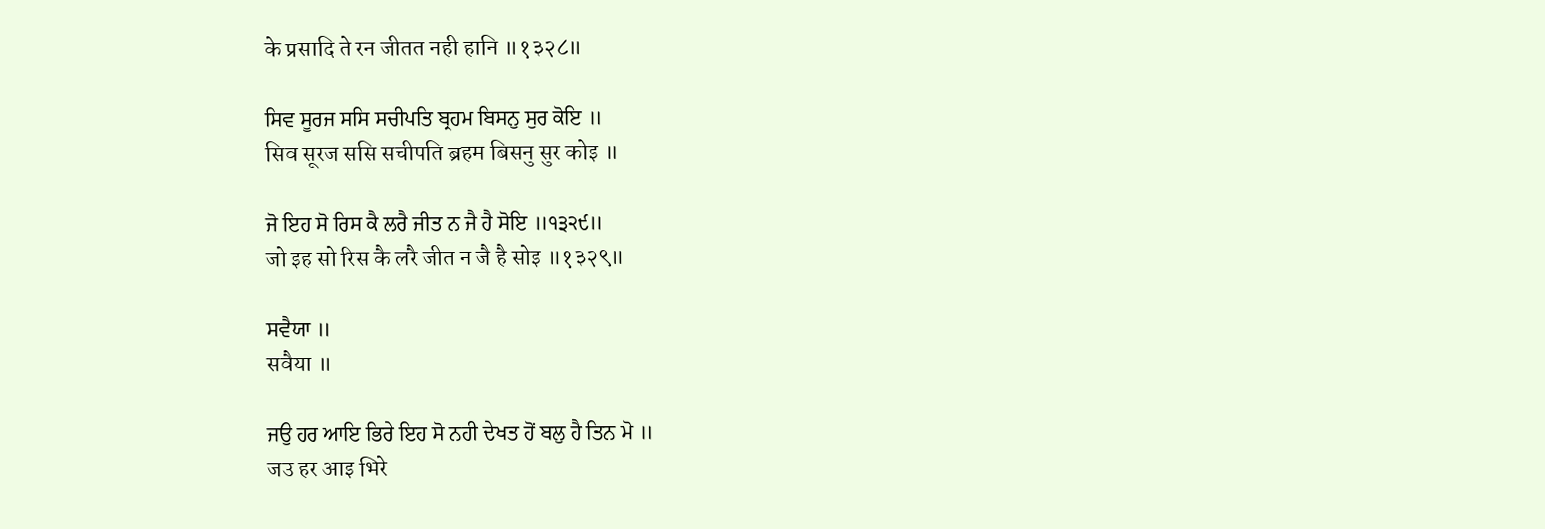के प्रसादि ते रन जीतत नही हानि ॥१३२८॥

ਸਿਵ ਸੂਰਜ ਸਸਿ ਸਚੀਪਤਿ ਬ੍ਰਹਮ ਬਿਸਨੁ ਸੁਰ ਕੋਇ ॥
सिव सूरज ससि सचीपति ब्रहम बिसनु सुर कोइ ॥

ਜੋ ਇਹ ਸੋ ਰਿਸ ਕੈ ਲਰੈ ਜੀਤ ਨ ਜੈ ਹੈ ਸੋਇ ॥੧੩੨੯॥
जो इह सो रिस कै लरै जीत न जै है सोइ ॥१३२९॥

ਸਵੈਯਾ ॥
सवैया ॥

ਜਉ ਹਰ ਆਇ ਭਿਰੇ ਇਹ ਸੋ ਨਹੀ ਦੇਖਤ ਹੋਂ ਬਲੁ ਹੈ ਤਿਨ ਮੋ ॥
जउ हर आइ भिरे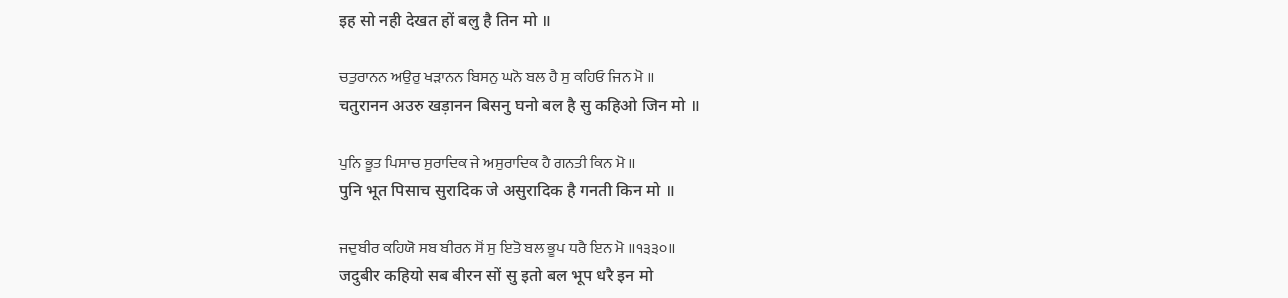इह सो नही देखत हों बलु है तिन मो ॥

ਚਤੁਰਾਨਨ ਅਉਰੁ ਖੜਾਨਨ ਬਿਸਨੁ ਘਨੋ ਬਲ ਹੈ ਸੁ ਕਹਿਓ ਜਿਨ ਮੋ ॥
चतुरानन अउरु खड़ानन बिसनु घनो बल है सु कहिओ जिन मो ॥

ਪੁਨਿ ਭੂਤ ਪਿਸਾਚ ਸੁਰਾਦਿਕ ਜੇ ਅਸੁਰਾਦਿਕ ਹੈ ਗਨਤੀ ਕਿਨ ਮੋ ॥
पुनि भूत पिसाच सुरादिक जे असुरादिक है गनती किन मो ॥

ਜਦੁਬੀਰ ਕਹਿਯੋ ਸਬ ਬੀਰਨ ਸੋਂ ਸੁ ਇਤੋ ਬਲ ਭੂਪ ਧਰੈ ਇਨ ਮੋ ॥੧੩੩੦॥
जदुबीर कहियो सब बीरन सों सु इतो बल भूप धरै इन मो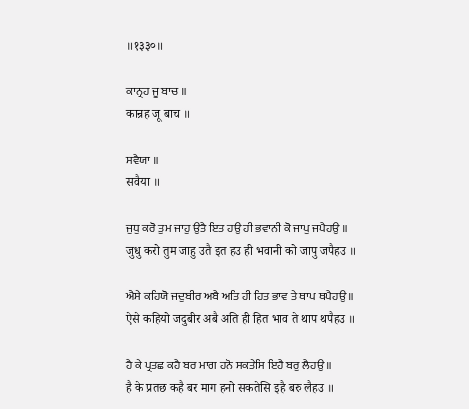॥१३३०॥

ਕਾਨ੍ਰਹ ਜੂ ਬਾਚ ॥
कान्रह जू बाच ॥

ਸਵੈਯਾ ॥
सवैया ॥

ਜੁਧੁ ਕਰੋ ਤੁਮ ਜਾਹੁ ਉਤੈ ਇਤ ਹਉ ਹੀ ਭਵਾਨੀ ਕੋ ਜਾਪੁ ਜਪੈਹਉ ॥
जुधु करो तुम जाहु उतै इत हउ ही भवानी को जापु जपैहउ ॥

ਐਸੇ ਕਹਿਯੋ ਜਦੁਬੀਰ ਅਬੈ ਅਤਿ ਹੀ ਹਿਤ ਭਾਵ ਤੇ ਥਾਪ ਥਪੈਹਉ ॥
ऐसे कहियो जदुबीर अबै अति ही हित भाव ते थाप थपैहउ ॥

ਹੈ ਕੇ ਪ੍ਰਤਛ ਕਹੈ ਬਰ ਮਾਗ ਹਨੋ ਸਕਤੇਸਿ ਇਹੈ ਬਰੁ ਲੈਹਉ ॥
है के प्रतछ कहै बर माग हनो सकतेसि इहै बरु लैहउ ॥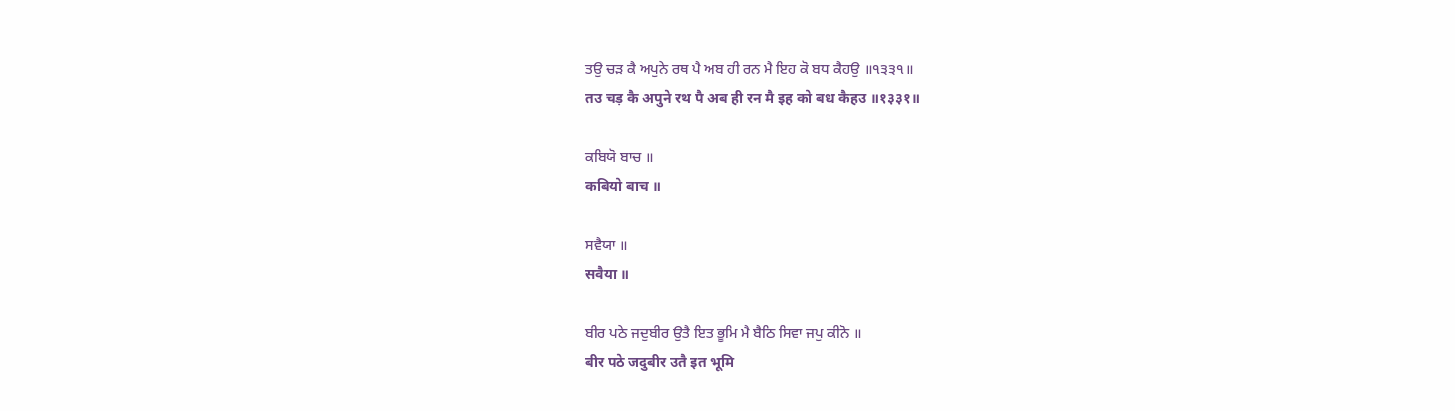ਤਉ ਚੜ ਕੈ ਅਪੁਨੇ ਰਥ ਪੈ ਅਬ ਹੀ ਰਨ ਮੈ ਇਹ ਕੋ ਬਧ ਕੈਹਉ ॥੧੩੩੧॥
तउ चड़ कै अपुने रथ पै अब ही रन मै इह को बध कैहउ ॥१३३१॥

ਕਬਿਯੋ ਬਾਚ ॥
कबियो बाच ॥

ਸਵੈਯਾ ॥
सवैया ॥

ਬੀਰ ਪਠੇ ਜਦੁਬੀਰ ਉਤੈ ਇਤ ਭੂਮਿ ਮੈ ਬੈਠਿ ਸਿਵਾ ਜਪੁ ਕੀਨੋ ॥
बीर पठे जदुबीर उतै इत भूमि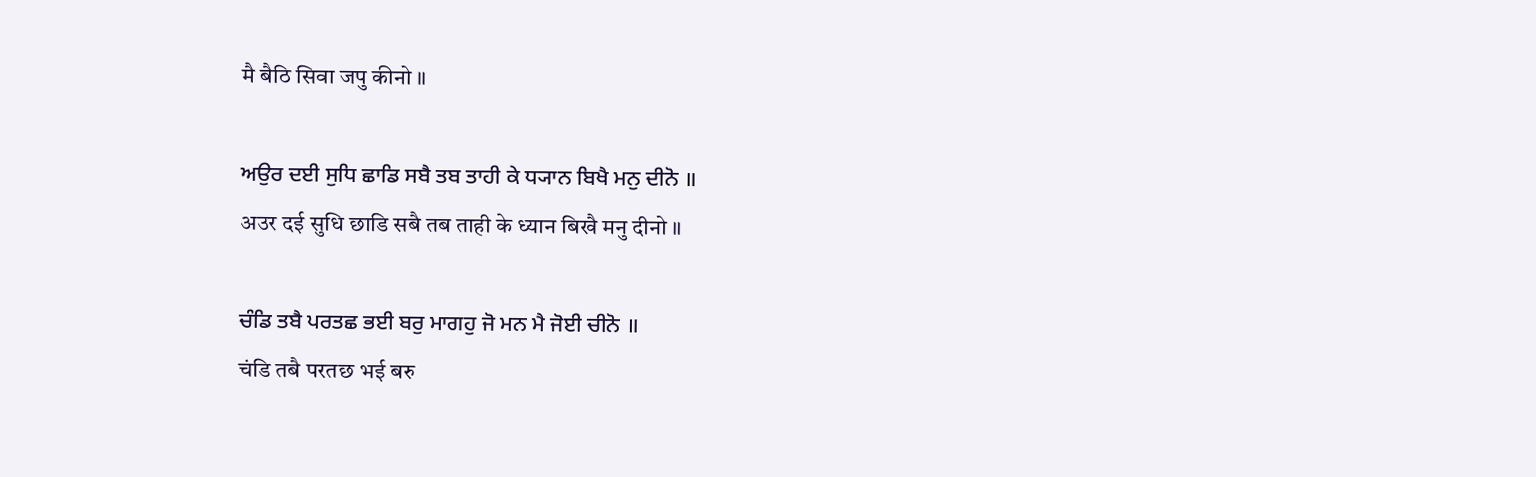मै बैठि सिवा जपु कीनो ॥

ਅਉਰ ਦਈ ਸੁਧਿ ਛਾਡਿ ਸਬੈ ਤਬ ਤਾਹੀ ਕੇ ਧ੍ਯਾਨ ਬਿਖੈ ਮਨੁ ਦੀਨੋ ॥
अउर दई सुधि छाडि सबै तब ताही के ध्यान बिखै मनु दीनो ॥

ਚੰਡਿ ਤਬੈ ਪਰਤਛ ਭਈ ਬਰੁ ਮਾਗਹੁ ਜੋ ਮਨ ਮੈ ਜੋਈ ਚੀਨੋ ॥
चंडि तबै परतछ भई बरु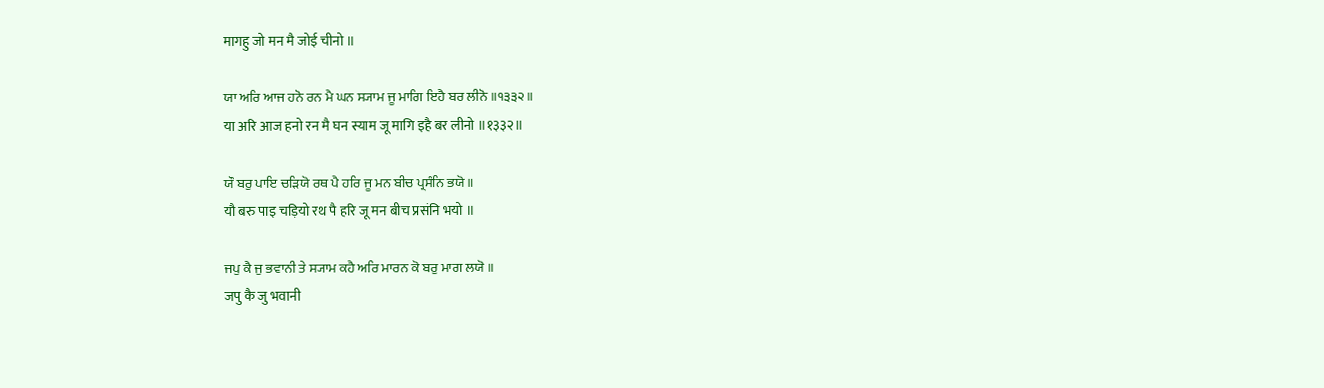मागहु जो मन मै जोई चीनो ॥

ਯਾ ਅਰਿ ਆਜ ਹਨੋ ਰਨ ਮੈ ਘਨ ਸ੍ਯਾਮ ਜੂ ਮਾਗਿ ਇਹੈ ਬਰ ਲੀਨੋ ॥੧੩੩੨॥
या अरि आज हनो रन मै घन स्याम जू मागि इहै बर लीनो ॥१३३२॥

ਯੌ ਬਰੁ ਪਾਇ ਚੜਿਯੋ ਰਥ ਪੈ ਹਰਿ ਜੂ ਮਨ ਬੀਚ ਪ੍ਰਸੰਨਿ ਭਯੋ ॥
यौ बरु पाइ चड़ियो रथ पै हरि जू मन बीच प्रसंनि भयो ॥

ਜਪੁ ਕੈ ਜੁ ਭਵਾਨੀ ਤੇ ਸ੍ਯਾਮ ਕਹੈ ਅਰਿ ਮਾਰਨ ਕੋ ਬਰੁ ਮਾਗ ਲਯੋ ॥
जपु कै जु भवानी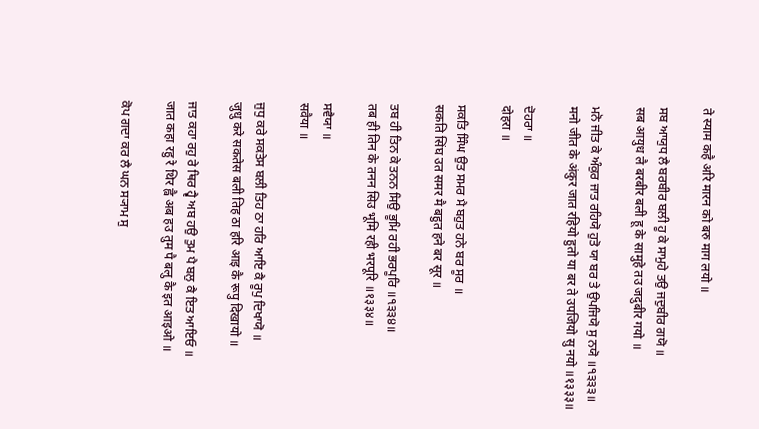ते स्याम कहै अरि मारन को बरु माग लयो ॥

ਸਬ ਆਯੁਧ ਲੈ ਬਰਬੀਰ ਬਲੀ ਹੂ ਕੇ ਸਾਮੁਹੇ ਤਉ ਜਦੁਬੀਰ ਗਯੋ ॥
सब आयुध लै बरबीर बली हू के सामुहे तउ जदुबीर गयो ॥

ਮਨੋ ਜੀਤ ਕੇ ਅੰਕੁਰ ਜਾਤ ਰਹਿਯੋ ਹੁਤੋ ਯਾ ਬਰ ਤੇ ਉਪਜਿਯੋ ਸੁ ਨਯੋ ॥੧੩੩੩॥
मनो जीत के अंकुर जात रहियो हुतो या बर ते उपजियो सु नयो ॥१३३३॥

ਦੋਹਰਾ ॥
दोहरा ॥

ਸਕਤਿ ਸਿੰਘ ਉਤ ਸਮਰ ਮੈ ਬਹੁਤ ਹਨੇ ਬਰ ਸੂਰ ॥
सकति सिंघ उत समर मै बहुत हने बर सूर ॥

ਤਬ ਹੀ ਤਿਨ ਕੇ ਤਨਨ ਸਿਉ ਭੂਮਿ ਰਹੀ ਭਰਪੂਰਿ ॥੧੩੩੪॥
तब ही तिन के तनन सिउ भूमि रही भरपूरि ॥१३३४॥

ਸਵੈਯਾ ॥
सवैया ॥

ਜੁਧੁ ਕਰੇ ਸਕਤੇਸ ਬਲੀ ਤਿਹ ਠਾ ਹਰਿ ਆਇ ਕੈ ਰੂਪੁ ਦਿਖਾਯੋ ॥
जुधु करे सकतेस बली तिह ठा हरि आइ कै रूपु दिखायो ॥

ਜਾਤ ਕਹਾ ਰਹੁ ਰੇ ਥਿਰ ਹ੍ਵੈ ਅਬ ਹਉ ਤੁਮ ਪੈ ਬਲੁ ਕੈ ਇਤ ਆਇਓ ॥
जात कहा रहु रे थिर ह्वै अब हउ तुम पै बलु कै इत आइओ ॥

ਕੋਪ ਗਦਾ ਕਰ ਲੈ ਘਨ ਸ੍ਯਾਮ ਸੁ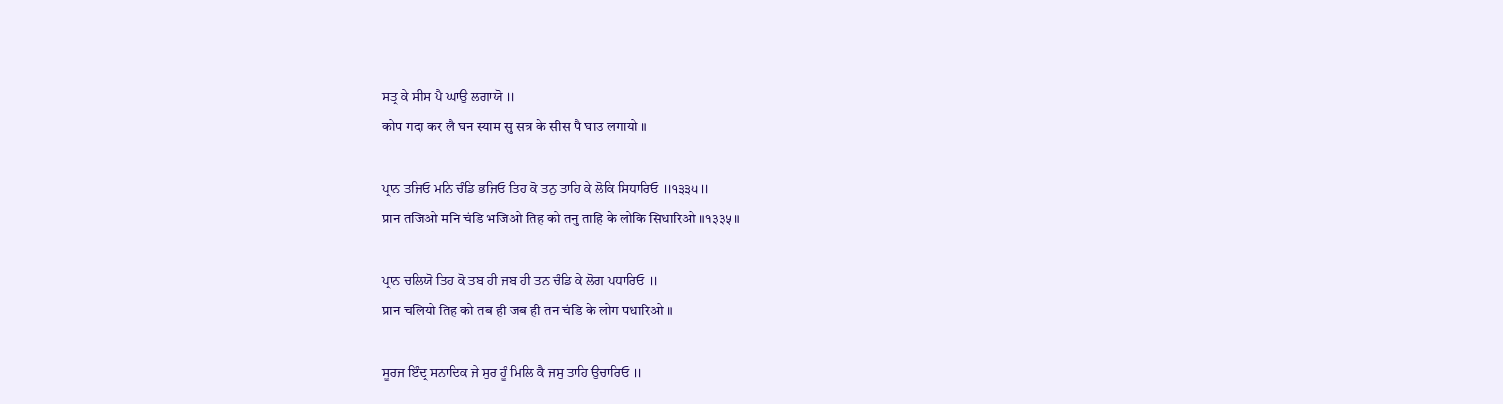ਸਤ੍ਰ ਕੇ ਸੀਸ ਪੈ ਘਾਉ ਲਗਾਯੋ ॥
कोप गदा कर लै घन स्याम सु सत्र के सीस पै घाउ लगायो ॥

ਪ੍ਰਾਨ ਤਜਿਓ ਮਨਿ ਚੰਡਿ ਭਜਿਓ ਤਿਹ ਕੋ ਤਨੁ ਤਾਹਿ ਕੇ ਲੋਕਿ ਸਿਧਾਰਿਓ ॥੧੩੩੫॥
प्रान तजिओ मनि चंडि भजिओ तिह को तनु ताहि के लोकि सिधारिओ ॥१३३५॥

ਪ੍ਰਾਨ ਚਲਿਯੋ ਤਿਹ ਕੋ ਤਬ ਹੀ ਜਬ ਹੀ ਤਨ ਚੰਡਿ ਕੇ ਲੋਗ ਪਧਾਰਿਓ ॥
प्रान चलियो तिह को तब ही जब ही तन चंडि के लोग पधारिओ ॥

ਸੂਰਜ ਇੰਦ੍ਰ ਸਨਾਦਿਕ ਜੇ ਸੁਰ ਹੂੰ ਮਿਲਿ ਕੈ ਜਸੁ ਤਾਹਿ ਉਚਾਰਿਓ ॥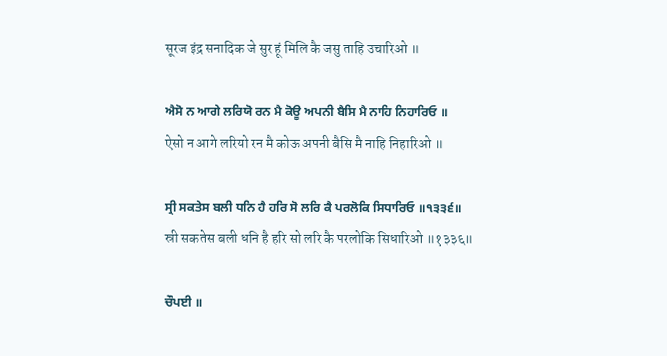सूरज इंद्र सनादिक जे सुर हूं मिलि कै जसु ताहि उचारिओ ॥

ਐਸੋ ਨ ਆਗੇ ਲਰਿਯੋ ਰਨ ਮੈ ਕੋਊ ਅਪਨੀ ਬੈਸਿ ਮੈ ਨਾਹਿ ਨਿਹਾਰਿਓ ॥
ऐसो न आगे लरियो रन मै कोऊ अपनी बैसि मै नाहि निहारिओ ॥

ਸ੍ਰੀ ਸਕਤੇਸ ਬਲੀ ਧਨਿ ਹੈ ਹਰਿ ਸੋ ਲਰਿ ਕੈ ਪਰਲੋਕਿ ਸਿਧਾਰਿਓ ॥੧੩੩੬॥
स्री सकतेस बली धनि है हरि सो लरि कै परलोकि सिधारिओ ॥१३३६॥

ਚੌਪਈ ॥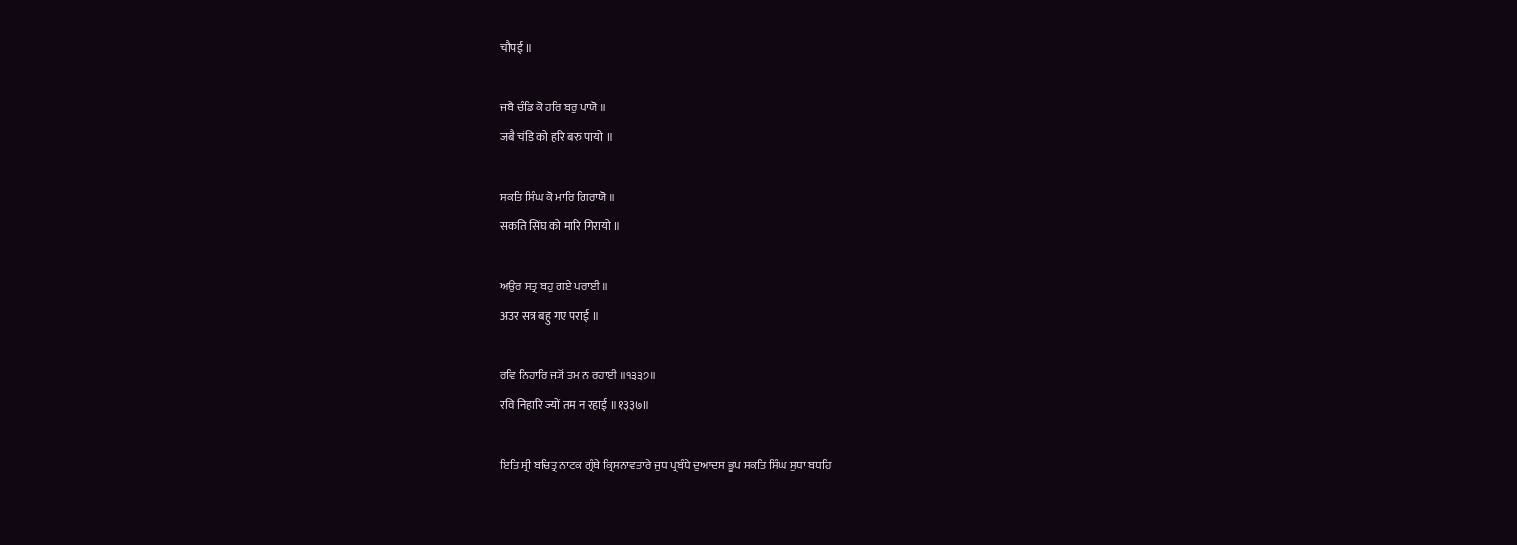चौपई ॥

ਜਬੈ ਚੰਡਿ ਕੋ ਹਰਿ ਬਰੁ ਪਾਯੋ ॥
जबै चंडि को हरि बरु पायो ॥

ਸਕਤਿ ਸਿੰਘ ਕੋ ਮਾਰਿ ਗਿਰਾਯੋ ॥
सकति सिंघ को मारि गिरायो ॥

ਅਉਰ ਸਤ੍ਰ ਬਹੁ ਗਏ ਪਰਾਈ ॥
अउर सत्र बहु गए पराई ॥

ਰਵਿ ਨਿਹਾਰਿ ਜ੍ਯੋਂ ਤਮ ਨ ਰਹਾਈ ॥੧੩੩੭॥
रवि निहारि ज्यों तम न रहाई ॥१३३७॥

ਇਤਿ ਸ੍ਰੀ ਬਚਿਤ੍ਰ ਨਾਟਕ ਗ੍ਰੰਥੇ ਕ੍ਰਿਸਨਾਵਤਾਰੇ ਜੁਧ ਪ੍ਰਬੰਧੇ ਦੁਆਦਸ ਭੂਪ ਸਕਤਿ ਸਿੰਘ ਸੁਧਾ ਬਧਹਿ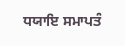ਧਯਾਇ ਸਮਾਪਤੰ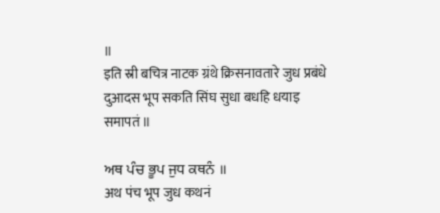॥
इति स्री बचित्र नाटक ग्रंथे क्रिसनावतारे जुध प्रबंधे दुआदस भूप सकति सिंघ सुधा बधहि धयाइ समापतं ॥

ਅਥ ਪੰਚ ਭੂਪ ਜੁਧ ਕਥਨੰ ॥
अथ पंच भूप जुध कथनं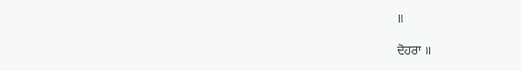॥

ਦੋਹਰਾ ॥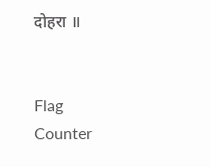दोहरा ॥


Flag Counter